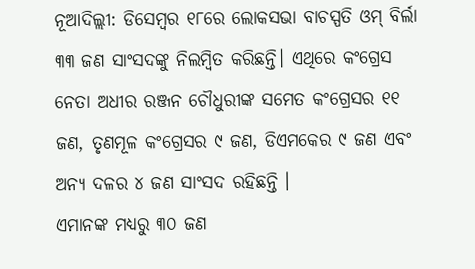ନୂଆଦିଲ୍ଲୀ: ଡିସେମ୍ବର ୧୮ରେ ଲୋକସଭା ବାଚସ୍ପତି ଓମ୍ ବିର୍ଲା ୩୩ ଜଣ ସାଂସଦଙ୍କୁ ନିଲମ୍ବିତ କରିଛନ୍ତି। ଏଥିରେ କଂଗ୍ରେସ ନେତା ଅଧୀର ରଞ୍ଜନ ଚୌଧୁରୀଙ୍କ ସମେତ କଂଗ୍ରେସର ୧୧ ଜଣ, ତୃଣମୂଳ କଂଗ୍ରେସର ୯ ଜଣ, ଡିଏମକେର ୯ ଜଣ ଏବଂ ଅନ୍ୟ ଦଳର ୪ ଜଣ ସାଂସଦ ରହିଛନ୍ତି ।
ଏମାନଙ୍କ ମଧ୍ୟରୁ ୩୦ ଜଣ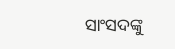ସାଂସଦଙ୍କୁ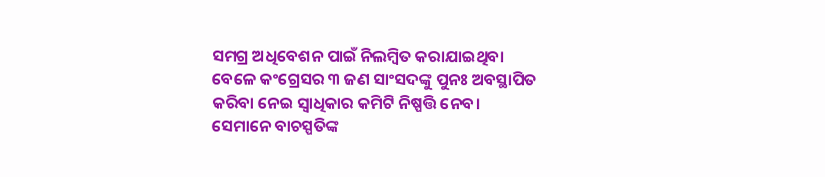ସମଗ୍ର ଅଧିବେଶନ ପାଇଁ ନିଲମ୍ବିତ କରାଯାଇଥିବା ବେଳେ କଂଗ୍ରେସର ୩ ଜଣ ସାଂସଦଙ୍କୁ ପୁନଃ ଅବସ୍ଥାପିତ କରିବା ନେଇ ସ୍ୱାଧିକାର କମିଟି ନିଷ୍ପତ୍ତି ନେବ। ସେମାନେ ବାଚସ୍ପତିଙ୍କ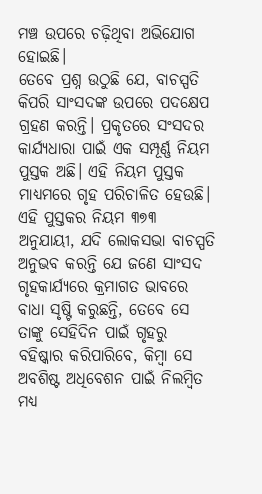ମଞ୍ଚ ଉପରେ ଚଢ଼ିଥିବା ଅଭିଯୋଗ ହୋଇଛି।
ତେବେ ପ୍ରଶ୍ନ ଉଠୁଛି ଯେ, ବାଚସ୍ପତି କିପରି ସାଂସଦଙ୍କ ଉପରେ ପଦକ୍ଷେପ ଗ୍ରହଣ କରନ୍ତି। ପ୍ରକୃତରେ ସଂସଦର କାର୍ଯ୍ୟଧାରା ପାଇଁ ଏକ ସମ୍ପୂର୍ଣ୍ଣ ନିୟମ ପୁସ୍ତକ ଅଛି। ଏହି ନିୟମ ପୁସ୍ତକ ମାଧ୍ୟମରେ ଗୃହ ପରିଚାଳିତ ହେଉଛି। ଏହି ପୁସ୍ତକର ନିୟମ ୩୭୩ ଅନୁଯାୟୀ, ଯଦି ଲୋକସଭା ବାଚସ୍ପତି ଅନୁଭବ କରନ୍ତି ଯେ ଜଣେ ସାଂସଦ ଗୃହକାର୍ଯ୍ୟରେ କ୍ରମାଗତ ଭାବରେ ବାଧା ସୃଷ୍ଟି କରୁଛନ୍ତି, ତେବେ ସେ ତାଙ୍କୁ ସେହିଦିନ ପାଇଁ ଗୃହରୁ ବହିଷ୍କାର କରିପାରିବେ, କିମ୍ବା ସେ ଅବଶିଷ୍ଟ ଅଧିବେଶନ ପାଇଁ ନିଲମ୍ବିତ ମଧ୍ୟ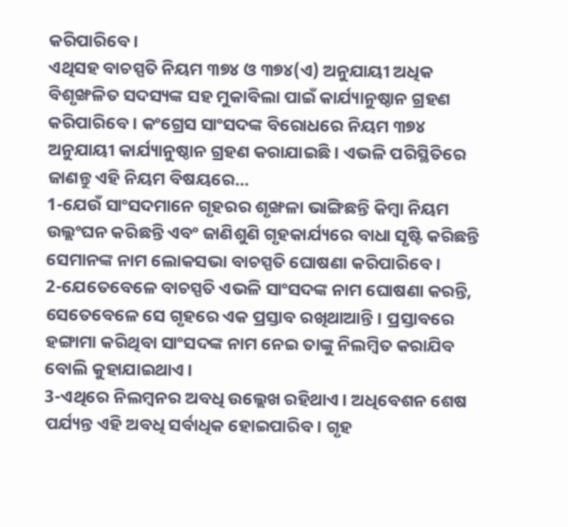କରିପାରିବେ।
ଏଥିସହ ବାଚସ୍ପତି ନିୟମ ୩୭୪ ଓ ୩୭୪(ଏ) ଅନୁଯାୟୀ ଅଧିକ ବିଶୃଙ୍ଖଳିତ ସଦସ୍ୟଙ୍କ ସହ ମୁକାବିଲା ପାଇଁ କାର୍ଯ୍ୟାନୁଷ୍ଠାନ ଗ୍ରହଣ କରିପାରିବେ। କଂଗ୍ରେସ ସାଂସଦଙ୍କ ବିରୋଧରେ ନିୟମ ୩୭୪ ଅନୁଯାୟୀ କାର୍ଯ୍ୟାନୁଷ୍ଠାନ ଗ୍ରହଣ କରାଯାଇଛି। ଏଭଳି ପରିସ୍ଥିତିରେ ଜାଣନ୍ତୁ ଏହି ନିୟମ ବିଷୟରେ…
1-ଯେଉଁ ସାଂସଦମାନେ ଗୃହରର ଶୃଙ୍ଖଳା ଭାଙ୍ଗିଛନ୍ତି କିମ୍ବା ନିୟମ ଉଲ୍ଲଂଘନ କରିଛନ୍ତି ଏବଂ ଜାଣିଶୁଣି ଗୃହକାର୍ଯ୍ୟରେ ବାଧା ସୃଷ୍ଟି କରିଛନ୍ତି ସେମାନଙ୍କ ନାମ ଲୋକସଭା ବାଚସ୍ପତି ଘୋଷଣା କରିପାରିବେ।
2-ଯେତେବେଳେ ବାଚସ୍ପତି ଏଭଳି ସାଂସଦଙ୍କ ନାମ ଘୋଷଣା କରନ୍ତି, ସେତେବେଳେ ସେ ଗୃହରେ ଏକ ପ୍ରସ୍ତାବ ରଖିଥାଆନ୍ତି। ପ୍ରସ୍ତାବରେ ହଙ୍ଗାମା କରିଥିବା ସାଂସଦଙ୍କ ନାମ ନେଇ ତାଙ୍କୁ ନିଲମ୍ବିତ କରାଯିବ ବୋଲି କୁହାଯାଇଥାଏ।
3-ଏଥିରେ ନିଲମ୍ବନର ଅବଧି ଉଲ୍ଲେଖ ରହିଥାଏ। ଅଧିବେଶନ ଶେଷ ପର୍ଯ୍ୟନ୍ତ ଏହି ଅବଧି ସର୍ବାଧିକ ହୋଇପାରିବ। ଗୃହ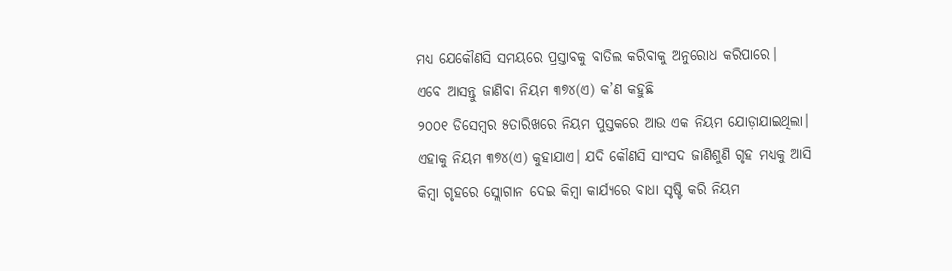ମଧ୍ୟ ଯେକୌଣସି ସମୟରେ ପ୍ରସ୍ତାବକୁ ବାତିଲ କରିବାକୁ ଅନୁରୋଧ କରିପାରେ।
ଏବେ ଆସନ୍ତୁ ଜାଣିବା ନିୟମ ୩୭୪(ଏ) କ’ଣ କହୁଛି
୨୦୦୧ ଡିସେମ୍ବର ୫ତାରିଖରେ ନିୟମ ପୁସ୍ତକରେ ଆଉ ଏକ ନିୟମ ଯୋଡ଼ାଯାଇଥିଲା। ଏହାକୁ ନିୟମ ୩୭୪(ଏ) କୁହାଯାଏ। ଯଦି କୌଣସି ସାଂସଦ ଜାଣିଶୁଣି ଗୃହ ମଧ୍ୟକୁ ଆସି କିମ୍ବା ଗୃହରେ ସ୍ଲୋଗାନ ଦେଇ କିମ୍ବା କାର୍ଯ୍ୟରେ ବାଧା ସୃଷ୍ଟି କରି ନିୟମ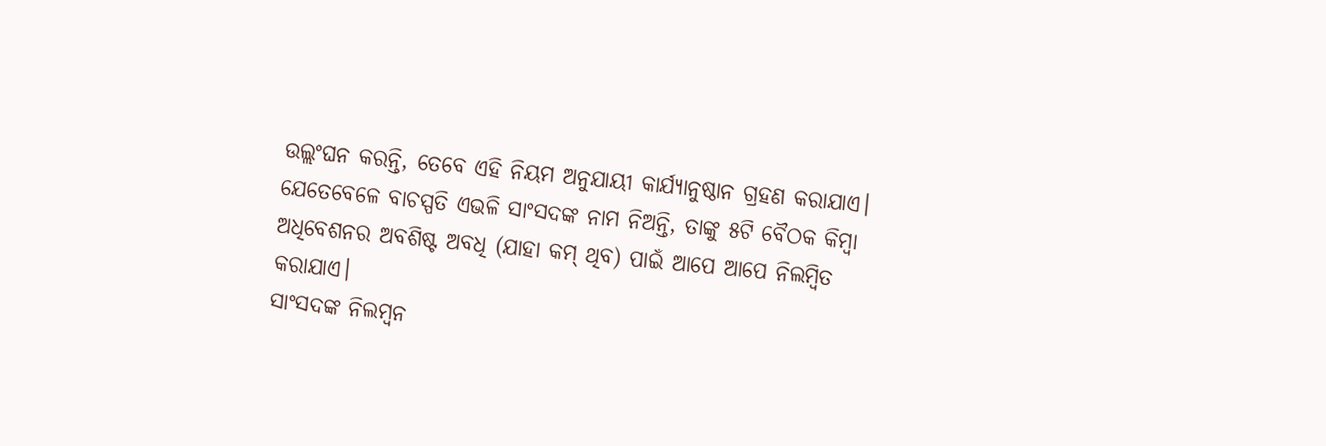ଉଲ୍ଲଂଘନ କରନ୍ତି, ତେବେ ଏହି ନିୟମ ଅନୁଯାୟୀ କାର୍ଯ୍ୟାନୁଷ୍ଠାନ ଗ୍ରହଣ କରାଯାଏ।
ଯେତେବେଳେ ବାଚସ୍ପତି ଏଭଳି ସାଂସଦଙ୍କ ନାମ ନିଅନ୍ତି, ତାଙ୍କୁ ୫ଟି ବୈଠକ କିମ୍ବା ଅଧିବେଶନର ଅବଶିଷ୍ଟ ଅବଧି (ଯାହା କମ୍ ଥିବ) ପାଇଁ ଆପେ ଆପେ ନିଲମ୍ବିତ କରାଯାଏ।
ସାଂସଦଙ୍କ ନିଲମ୍ବନ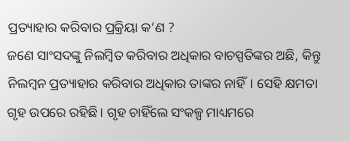ପ୍ରତ୍ୟାହାର କରିବାର ପ୍ରକ୍ରିୟା କ’ଣ ?
ଜଣେ ସାଂସଦଙ୍କୁ ନିଲମ୍ବିତ କରିବାର ଅଧିକାର ବାଚସ୍ପତିଙ୍କର ଅଛି, କିନ୍ତୁ ନିଲମ୍ବନ ପ୍ରତ୍ୟାହାର କରିବାର ଅଧିକାର ତାଙ୍କର ନାହିଁ। ସେହି କ୍ଷମତା ଗୃହ ଉପରେ ରହିଛି। ଗୃହ ଚାହିଁଲେ ସଂକଳ୍ପ ମାଧ୍ୟମରେ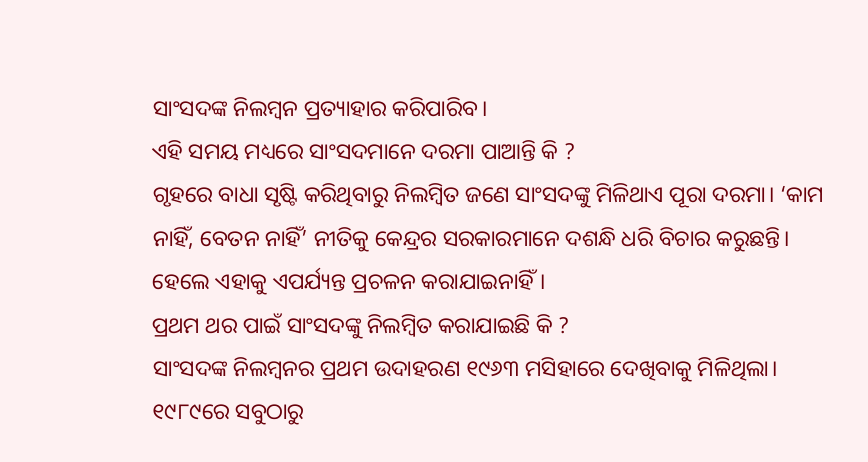ସାଂସଦଙ୍କ ନିଲମ୍ବନ ପ୍ରତ୍ୟାହାର କରିପାରିବ।
ଏହି ସମୟ ମଧ୍ୟରେ ସାଂସଦମାନେ ଦରମା ପାଆନ୍ତି କି ?
ଗୃହରେ ବାଧା ସୃଷ୍ଟି କରିଥିବାରୁ ନିଲମ୍ବିତ ଜଣେ ସାଂସଦଙ୍କୁ ମିଳିଥାଏ ପୂରା ଦରମା। ‘କାମ ନାହିଁ, ବେତନ ନାହିଁ’ ନୀତିକୁ କେନ୍ଦ୍ରର ସରକାରମାନେ ଦଶନ୍ଧି ଧରି ବିଚାର କରୁଛନ୍ତି। ହେଲେ ଏହାକୁ ଏପର୍ଯ୍ୟନ୍ତ ପ୍ରଚଳନ କରାଯାଇନାହିଁ।
ପ୍ରଥମ ଥର ପାଇଁ ସାଂସଦଙ୍କୁ ନିଲମ୍ବିତ କରାଯାଇଛି କି ?
ସାଂସଦଙ୍କ ନିଲମ୍ବନର ପ୍ରଥମ ଉଦାହରଣ ୧୯୬୩ ମସିହାରେ ଦେଖିବାକୁ ମିଳିଥିଲା। ୧୯୮୯ରେ ସବୁଠାରୁ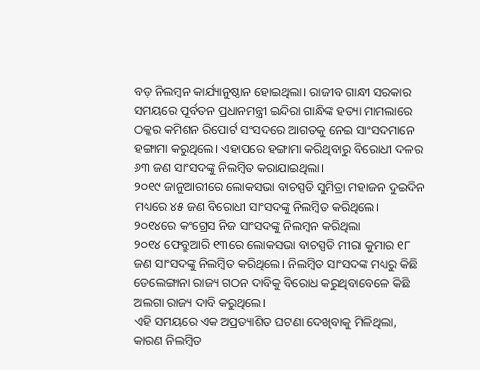ବଡ଼ ନିଲମ୍ବନ କାର୍ଯ୍ୟାନୁଷ୍ଠାନ ହୋଇଥିଲା। ରାଜୀବ ଗାନ୍ଧୀ ସରକାର ସମୟରେ ପୂର୍ବତନ ପ୍ରଧାନମନ୍ତ୍ରୀ ଇନ୍ଦିରା ଗାନ୍ଧିଙ୍କ ହତ୍ୟା ମାମଲାରେ ଠକ୍କର କମିଶନ ରିପୋର୍ଟ ସଂସଦରେ ଆଗତକୁ ନେଇ ସାଂସଦମାନେ ହଙ୍ଗାମା କରୁଥିଲେ। ଏହାପରେ ହଙ୍ଗାମା କରିଥିବାରୁ ବିରୋଧୀ ଦଳର ୬୩ ଜଣ ସାଂସଦଙ୍କୁ ନିଲମ୍ବିତ କରାଯାଇଥିଲା।
୨୦୧୯ ଜାନୁଆରୀରେ ଲୋକସଭା ବାଚସ୍ପତି ସୁମିତ୍ରା ମହାଜନ ଦୁଇଦିନ ମଧ୍ୟରେ ୪୫ ଜଣ ବିରୋଧୀ ସାଂସଦଙ୍କୁ ନିଲମ୍ବିତ କରିଥିଲେ।
୨୦୧୪ରେ କଂଗ୍ରେସ ନିଜ ସାଂସଦଙ୍କୁ ନିଲମ୍ବନ କରିଥିଲା
୨୦୧୪ ଫେବ୍ରୁଆରି ୧୩ରେ ଲୋକସଭା ବାଚସ୍ପତି ମୀରା କୁମାର ୧୮ ଜଣ ସାଂସଦଙ୍କୁ ନିଲମ୍ବିତ କରିଥିଲେ। ନିଲମ୍ବିତ ସାଂସଦଙ୍କ ମଧ୍ୟରୁ କିଛି ତେଲେଙ୍ଗାନା ରାଜ୍ୟ ଗଠନ ଦାବିକୁ ବିରୋଧ କରୁଥିବାବେଳେ କିଛି ଅଲଗା ରାଜ୍ୟ ଦାବି କରୁଥିଲେ।
ଏହି ସମୟରେ ଏକ ଅପ୍ରତ୍ୟାଶିତ ଘଟଣା ଦେଖିବାକୁ ମିଳିଥିଲା, କାରଣ ନିଲମ୍ବିତ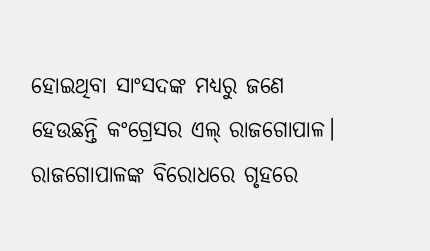ହୋଇଥିବା ସାଂସଦଙ୍କ ମଧ୍ୟରୁ ଜଣେ ହେଉଛନ୍ତି କଂଗ୍ରେସର ଏଲ୍ ରାଜଗୋପାଳ। ରାଜଗୋପାଳଙ୍କ ବିରୋଧରେ ଗୃହରେ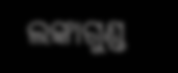ଲଙ୍କାଗୁଣ୍ଡ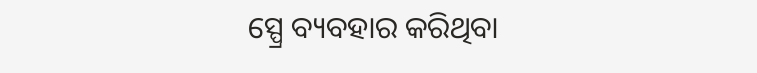ସ୍ପ୍ରେ ବ୍ୟବହାର କରିଥିବା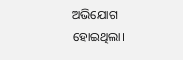ଅଭିଯୋଗ ହୋଇଥିଲା।